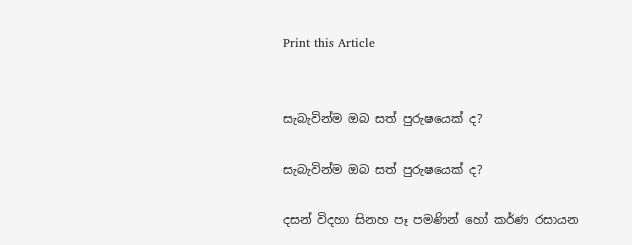Print this Article


සැබැවින්ම ඔබ සත් පුරුෂයෙක් ද?

සැබැවින්ම ඔබ සත් පුරුෂයෙක් ද?

දසන් විදහා සිනහ පෑ පමණින් හෝ කර්ණ රසායන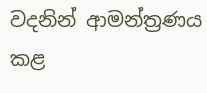වදනින් ආමන්ත්‍රණය කළ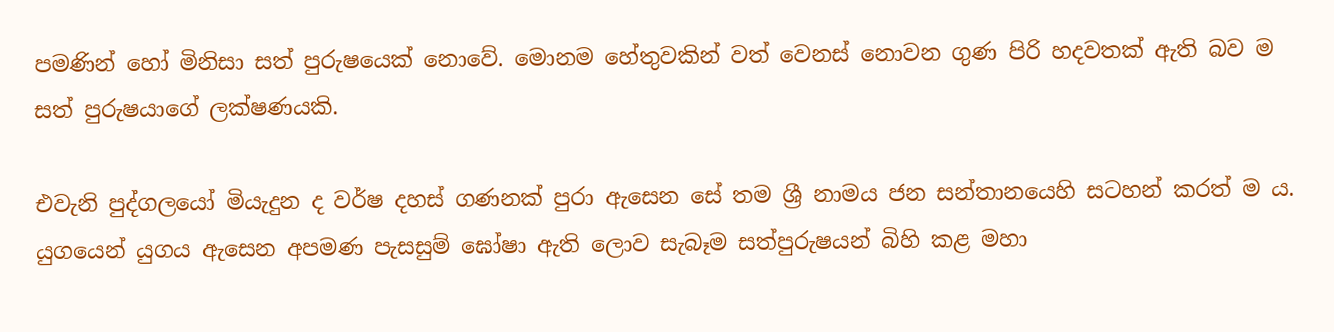පමණින් හෝ මිනිසා සත් පුරුෂයෙක් නොවේ. මොනම හේතුවකින් වත් වෙනස් නොවන ගුණ පිරි හදවතක් ඇති බව ම සත් පුරුෂයාගේ ලක්ෂණයකි.

එවැනි පුද්ගලයෝ මියැදුන ද වර්ෂ දහස් ගණනක් පුරා ඇසෙන සේ තම ශ්‍රී නාමය ජන සන්තානයෙහි සටහන් කරත් ම ය. යුගයෙන් යුගය ඇසෙන අපමණ පැසසුම් ඝෝෂා ඇති ලොව සැබෑම සත්පුරුෂයන් බිහි කළ මහා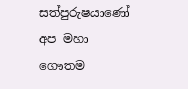සත්පුරුෂයාණෝ අප මහා ගෞතම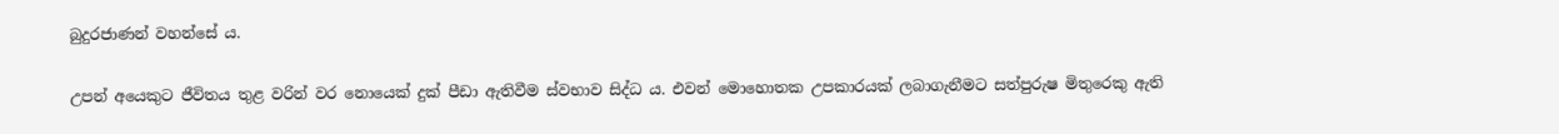බුදුරජාණන් වහන්සේ ය.

උපන් අයෙකුට ජීවිතය තුළ වරින් වර නොයෙක් දුක් පීඩා ඇතිවීම ස්වභාව සිද්ධ ය. එවන් මොහොතක උපකාරයක් ලබාගැනීමට සත්පුරුෂ මිතුරෙකු ඇති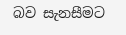බව සැනසීමට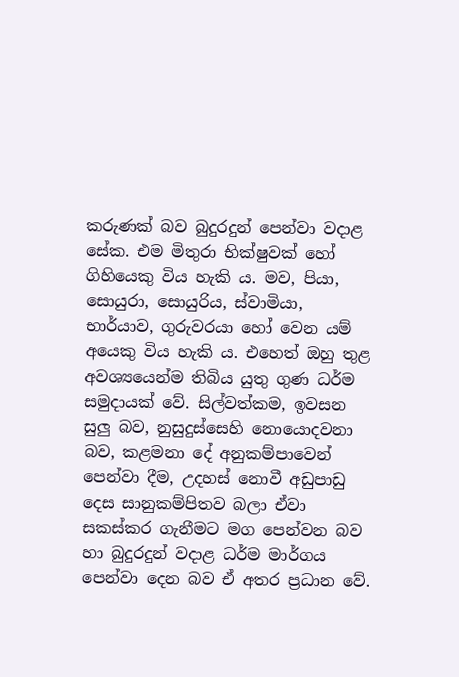කරුණක් බව බුදුරදුන් පෙන්වා වදාළ සේක. එම මිතුරා භික්ෂුවක් හෝ ගිහියෙකු විය හැකි ය. මව, පියා, සොයුරා, සොයුරිය, ස්වාමියා, භාර්යාව, ගුරුවරයා හෝ වෙන යම් අයෙකු විය හැකි ය. එහෙත් ඔහු තුළ අවශ්‍යයෙන්ම තිබිය යුතු ගුණ ධර්ම සමුදායක් වේ. සිල්වත්කම, ඉවසන සුලු බව, නුසුදුස්සෙහි නොයොදවනා බව, කළමනා දේ අනුකම්පාවෙන් පෙන්වා දීම, උදහස් නොවී අඩුපාඩු දෙස සානුකම්පිතව බලා ඒවා සකස්කර ගැනීමට මග පෙන්වන බව හා බුදුරදුන් වදාළ ධර්ම මාර්ගය පෙන්වා දෙන බව ඒ අතර ප්‍රධාන වේ.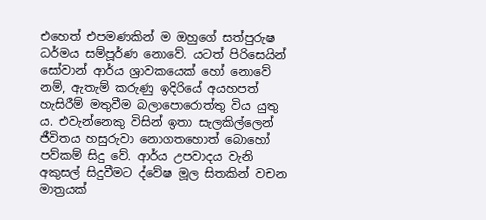එහෙත් එපමණකින් ම ඔහුගේ සත්පුරුෂ ධර්මය සම්පූර්ණ නොවේ. යටත් පිරිසෙයින් සෝවාන් ආර්ය ශ්‍රාවකයෙක් හෝ නොවේ නම්, ඇතැම් කරුණු ඉදිරියේ අයහපත් හැසිරීම් මතුවීම බලාපොරොත්තු විය යුතු ය. එවැන්නෙකු විසින් ඉතා සැලකිල්ලෙන් ජීවිතය හසුරුවා නොගතහොත් බොහෝ පව්කම් සිදු වේ. ආර්ය උපවාදය වැනි අකුසල් සිදුවීමට ද්වේෂ මූල සිතකින් වචන මාත්‍රයක්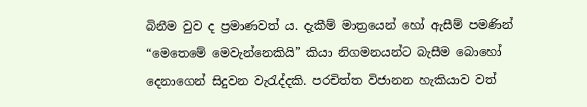බිනීම වුව ද ප්‍රමාණවත් ය. දැකීම් මාත්‍රයෙන් හෝ ඇසීම් පමණින් “මෙතෙමේ මෙවැන්නෙකියි” කියා නිගමනයන්ට බැසීම බොහෝ දෙනාගෙන් සිදුවන වැරැද්දකි. පරචිත්ත විජානන හැකියාව වත්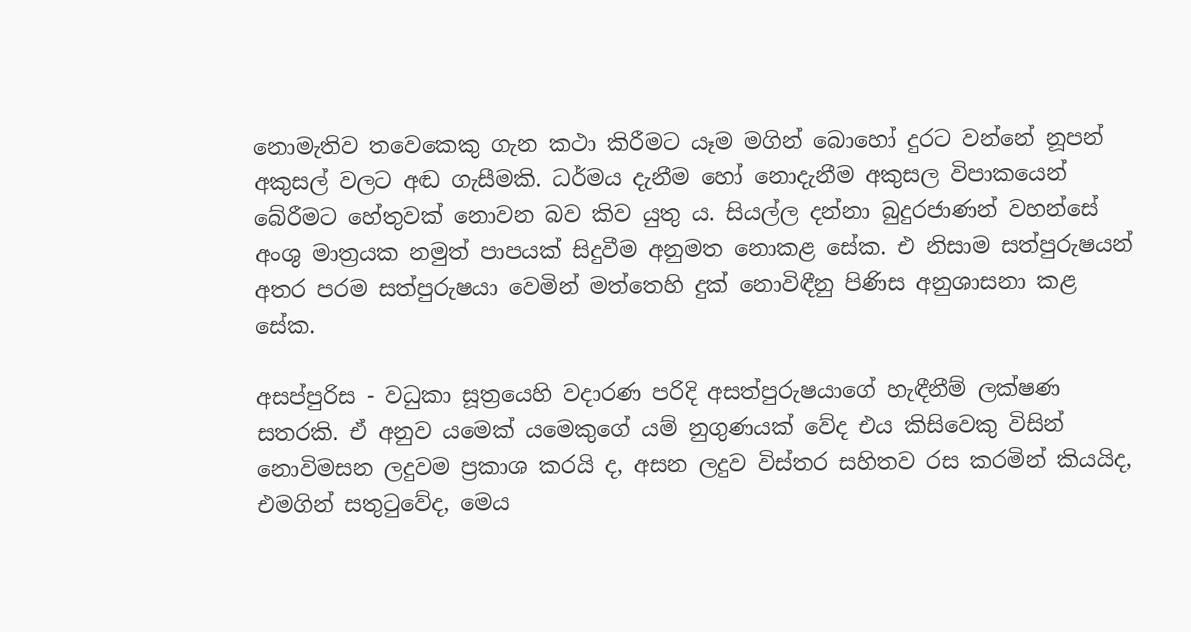නොමැතිව තවෙකෙකු ගැන කථා කිරීමට යෑම මගින් බොහෝ දුරට වන්නේ නූපන් අකුසල් වලට අඬ ගැසීමකි. ධර්මය දැනීම හෝ නොදැනීම අකුසල විපාකයෙන් බේරීමට හේතුවක් නොවන බව කිව යුතු ය. සියල්ල දන්නා බුදුරජාණන් වහන්සේ අංශු මාත්‍රයක නමුත් පාපයක් සිදුවීම අනුමත නොකළ සේක. එ නිසාම සත්පුරුෂයන් අතර පරම සත්පුරුෂයා වෙමින් මත්තෙහි දුක් නොවිඳීනු පිණිස අනුශාසනා කළ සේක.

අසප්පුරිස - වධුකා සූත්‍රයෙහි වදාරණ පරිදි අසත්පුරුෂයාගේ හැඳීනීම් ලක්ෂණ සතරකි. ඒ අනුව යමෙක් යමෙකුගේ යම් නුගුණයක් වේද එය කිසිවෙකු විසින් නොවිමසන ලදුවම ප්‍රකාශ කරයි ද, අසන ලදුව විස්තර සහිතව රස කරමින් කියයිද, එමගින් සතුටුවේද, මෙය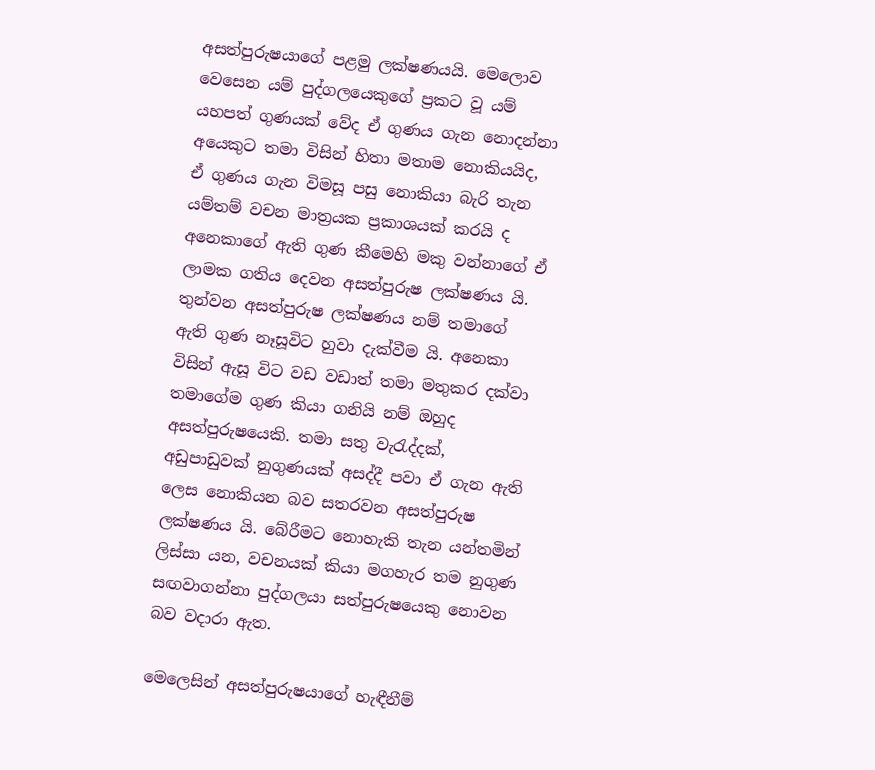අසත්පුරුෂයාගේ පළමු ලක්ෂණයයි. මෙලොව වෙසෙන යම් පුද්ගලයෙකුගේ ප්‍රකට වූ යම් යහපත් ගුණයක් වේද ඒ ගුණය ගැන නොදන්නා අයෙකුට තමා විසින් හිතා මතාම නොකියයිද, ඒ ගුණය ගැන විමසූ පසු නොකියා බැරි තැන යම්තම් වචන මාත්‍රයක ප්‍රකාශයක් කරයි ද අනෙකාගේ ඇති ගුණ කීමෙහි මකු වන්නාගේ ඒ ලාමක ගතිය දෙවන අසත්පුරුෂ ලක්ෂණය යි. තුන්වන අසත්පුරුෂ ලක්ෂණය නම් තමාගේ ඇති ගුණ නෑසූවිට හුවා දැක්වීම යි. අනෙකා විසින් ඇසූ විට වඩ වඩාත් තමා මතුකර දක්වා තමාගේම ගුණ කියා ගනියි නම් ඔහුද අසත්පුරුෂයෙකි. තමා සතු වැරැද්දක්, අඩුපාඩුවක් නුගුණයක් අසද්දී පවා ඒ ගැන ඇති ලෙස නොකියන බව සතරවන අසත්පුරුෂ ලක්ෂණය යි. බේරීමට නොහැකි තැන යන්තමින් ලිස්සා යන, වචනයක් කියා මගහැර තම නුගුණ සඟවාගන්නා පුද්ගලයා සත්පුරුෂයෙකු නොවන බව වදාරා ඇත.

මෙලෙසින් අසත්පුරුෂයාගේ හැඳීනීම්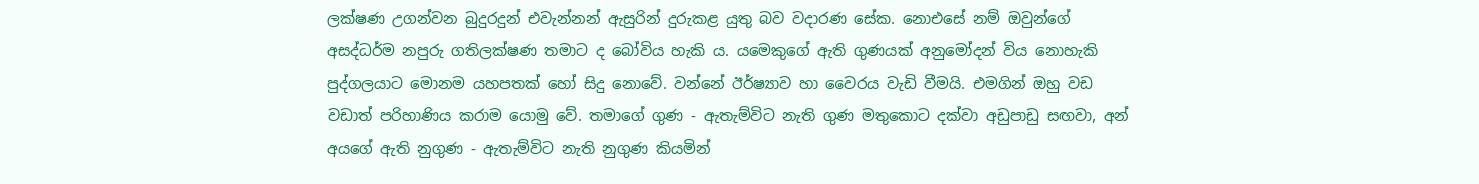ලක්ෂණ උගන්වන බුදුරදුන් එවැන්නන් ඇසුරින් දුරුකළ යුතු බව වදාරණ සේක. නොඑසේ නම් ඔවුන්ගේ අසද්ධර්ම නපුරු ගතිලක්ෂණ තමාට ද බෝවිය හැකි ය. යමෙකුගේ ඇති ගුණයක් අනුමෝදන් විය නොහැකි පුද්ගලයාට මොනම යහපතක් හෝ සිදු නොවේ. වන්නේ ඊර්ෂ්‍යාව හා වෛරය වැඩි වීමයි. එමගින් ඔහු වඩ වඩාත් පරිහාණිය කරාම යොමු වේ. තමාගේ ගුණ - ඇතැම්විට නැති ගුණ මතුකොට දක්වා අඩුපාඩු සඟවා, අන් අයගේ ඇති නුගුණ - ඇතැම්විට නැති නුගුණ කියමින්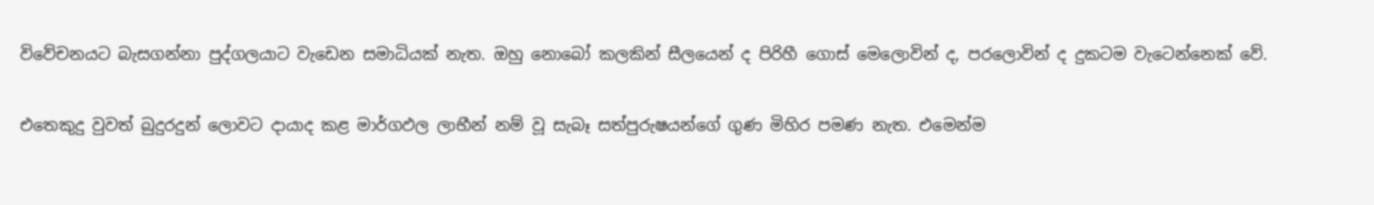විවේචනයට බැසගන්නා පුද්ගලයාට වැඩෙන සමාධියක් නැත. ඔහු නොබෝ කලකින් සීලයෙන් ද පිරිහී ගොස් මෙලොවින් ද, පරලොවින් ද දුකටම වැටෙන්නෙක් වේ.

එතෙකුදු වුවත් බුදුරදුන් ලොවට දායාද කළ මාර්ගඵල ලාභීන් නම් වූ සැබෑ සත්පුරුෂයන්ගේ ගුණ මිහිර පමණ නැත. එමෙන්ම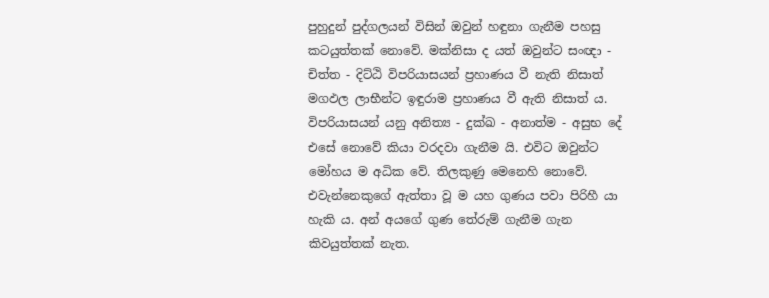පුහුදුන් පුද්ගලයන් විසින් ඔවුන් හඳුනා ගැනීම පහසු කටයුත්තක් නොවේ. මක්නිසා ද යත් ඔවුන්ට සංඥා - චිත්ත - දිට්ඨි විපරියාසයන් ප්‍රහාණය වී නැති නිසාත් මගඵල ලාභීන්ට ඉඳුරාම ප්‍රහාණය වී ඇති නිසාත් ය. විපරියාසයන් යනු අනිත්‍ය - දුක්ඛ - අනාත්ම - අසුභ දේ එසේ නොවේ කියා වරදවා ගැනීම යි. එවිට ඔවුන්ට මෝහය ම අධික වේ. තිලකුණු මෙනෙහි නොවේ. එවැන්නෙකුගේ ඇත්තා වූ ම යහ ගුණය පවා පිරිහී යා හැකි ය. අන් අයගේ ගුණ තේරුම් ගැනීම ගැන කිවයුත්තක් නැත.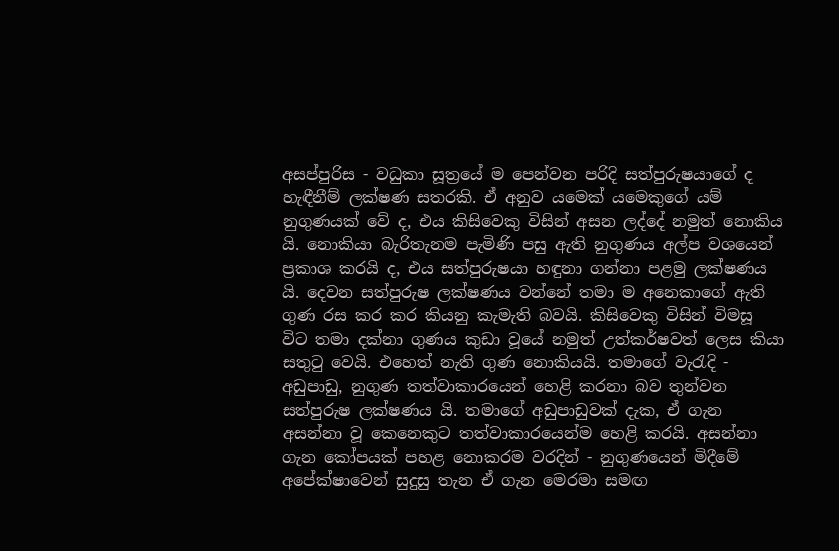අසප්පුරිස - වධුකා සූත්‍රයේ ම පෙන්වන පරිදි සත්පුරුෂයාගේ ද හැඳීනීම් ලක්ෂණ සතරකි. ඒ අනුව යමෙක් යමෙකුගේ යම් නුගුණයක් වේ ද, එය කිසිවෙකු විසින් අසන ලද්දේ නමුත් නොකිය යි. නොකියා බැරිතැනම පැමිණි පසු ඇති නුගුණය අල්ප වශයෙන් ප්‍රකාශ කරයි ද, එය සත්පුරුෂයා හඳුනා ගන්නා පළමු ලක්ෂණය යි. දෙවන සත්පුරුෂ ලක්ෂණය වන්නේ තමා ම අනෙකාගේ ඇති ගුණ රස කර කර කියනු කැමැති බවයි. කිසිවෙකු විසින් විමසූ විට තමා දක්නා ගුණය කුඩා වූයේ නමුත් උත්කර්ෂවත් ලෙස කියා සතුටු වෙයි. එහෙත් නැති ගුණ නොකියයි. තමාගේ වැරැදි - අඩුපාඩු, නුගුණ තත්වාකාරයෙන් හෙළි කරනා බව තුන්වන සත්පුරුෂ ලක්ෂණය යි. තමාගේ අඩුපාඩුවක් දැක, ඒ ගැන අසන්නා වූ කෙනෙකුට තත්වාකාරයෙන්ම හෙළි කරයි. අසන්නා ගැන කෝපයක් පහළ නොකරම වරදින් - නුගුණයෙන් මිදීමේ අපේක්ෂාවෙන් සුදුසු තැන ඒ ගැන මෙරමා සමඟ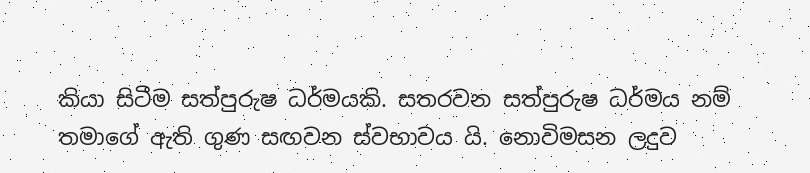කියා සිටීම සත්පුරුෂ ධර්මයකි. සතරවන සත්පුරුෂ ධර්මය නම් තමාගේ ඇති ගුණ සඟවන ස්වභාවය යි. නොවිමසන ලදුව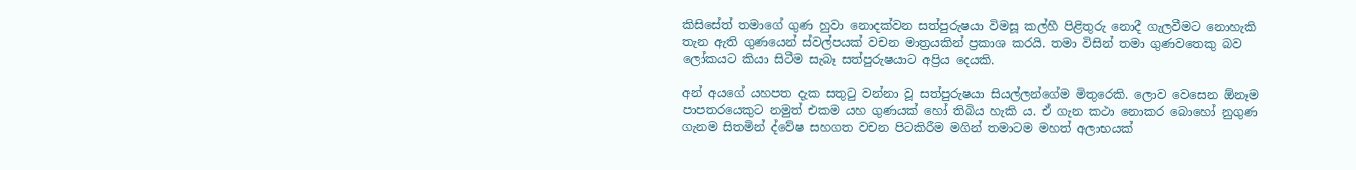කිසිසේත් තමාගේ ගුණ හුවා නොදක්වන සත්පුරුෂයා විමසූ කල්හී පිළිතුරු නොදී ගැලවීමට නොහැකි තැන ඇති ගුණයෙන් ස්වල්පයක් වචන මාත්‍රයකින් ප්‍රකාශ කරයි. තමා විසින් තමා ගුණවතෙකු බව ලෝකයට කියා සිටීම සැබෑ සත්පුරුෂයාට අප්‍රිය දෙයකි.

අන් අයගේ යහපත දැක සතුටු වන්නා වූ සත්පුරුෂයා සියල්ලන්ගේම මිතුරෙකි. ලොව වෙසෙන ඕනෑම පාපතරයෙකුට නමුත් එකම යහ ගුණයක් හෝ තිබිය හැකි ය. ඒ ගැන කථා නොකර බොහෝ නුගුණ ගැනම සිතමින් ද්වේෂ සහගත වචන පිටකිරීම මගින් තමාටම මහත් අලාභයක්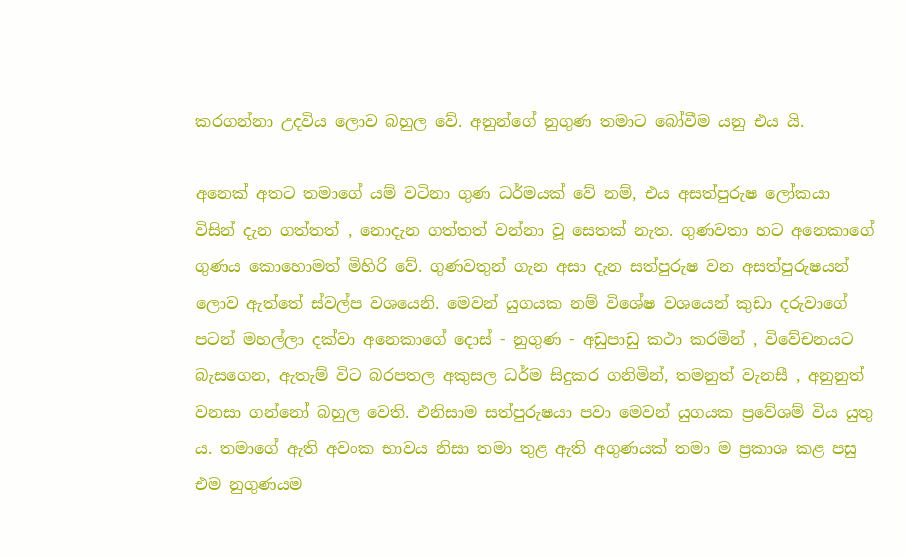කරගන්නා උදවිය ලොව බහුල වේ. අනුන්ගේ නුගුණ තමාට බෝවීම යනු එය යි.

අනෙක් අතට තමාගේ යම් වටිනා ගුණ ධර්මයක් වේ නම්, එය අසත්පුරුෂ ලෝකයා විසින් දැන ගත්තත් , නොදැන ගත්තත් වන්නා වූ සෙතක් නැත. ගුණවතා හට අනෙකාගේ ගුණය කොහොමත් මිහිරි වේ. ගුණවතුන් ගැන අසා දැන සත්පුරුෂ වන අසත්පුරුෂයන් ලොව ඇත්තේ ස්වල්ප වශයෙනි. මෙවන් යුගයක නම් විශේෂ වශයෙන් කුඩා දරුවාගේ පටන් මහල්ලා දක්වා අනෙකාගේ දොස් - නුගුණ - අඩුපාඩු කථා කරමින් , විවේචනයට බැසගෙන, ඇතැම් විට බරපතල අකුසල ධර්ම සිදුකර ගනිමින්, තමනුත් වැනසී , අනුනුත් වනසා ගන්නෝ බහුල වෙති. එනිසාම සත්පුරුෂයා පවා මෙවන් යුගයක ප්‍රවේශම් විය යුතු ය. තමාගේ ඇති අවංක භාවය නිසා තමා තුළ ඇති අගුණයක් තමා ම ප්‍රකාශ කළ පසු එම නුගුණයම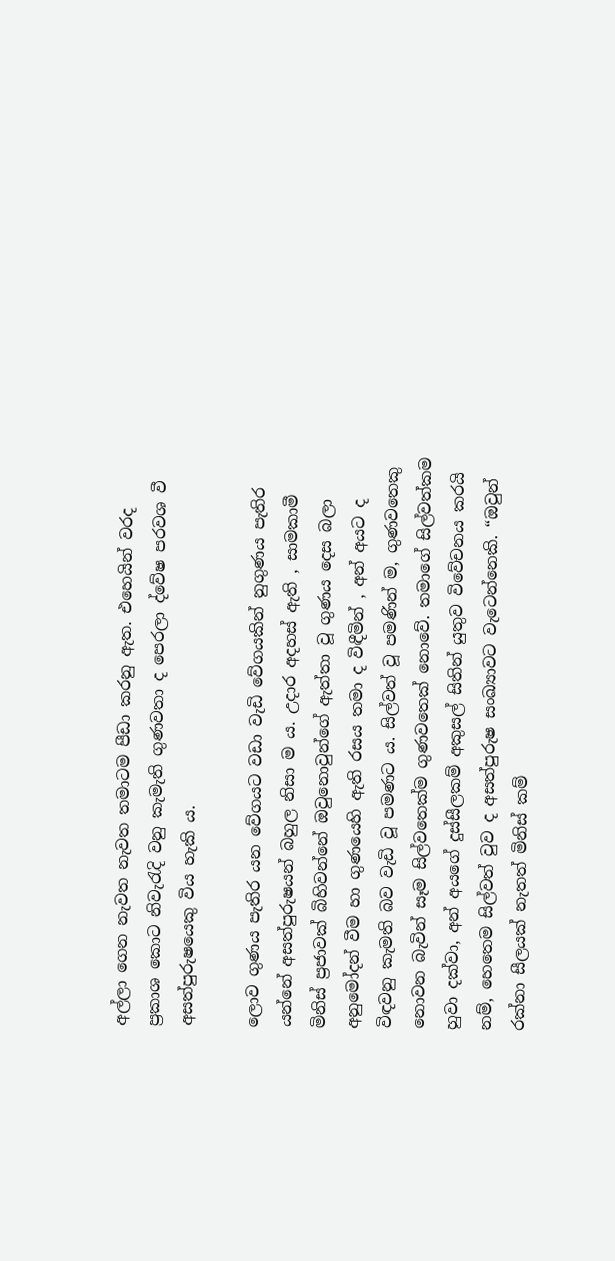අල්ලා ගෙන නැවත නැවත තමාටම පීඩා කරනු ඇත. එහෙයින් වරද ප්‍රකාශ කොට නිවැරැදි වනු කැමැති ගුණවතා ද පෙරලා ද්වේෂ පරවශ වී අසත්පුරුෂයෙකු විය හැකි ය.

ලොව ගුණය පැතිර යන වේගයට වඩා වැඩි වේගයකින් නුගුණය පැතිර යන්නේ අසත්පුරුෂයන් බහුල නිසා ම ය. උදාර අදහස් ඇති , සාමකාමී මිනිස් ප්‍රජාවක් බිහිවන්නේ ඔවුනොවුන්ගේ ඇත්තා වූ ගුණය දෙස බලා අනුමෝදන් වීම හා ගුණයෙහි ඇති රසය තමා ද විඳීමින් , අන් අයට ද විඳවනු කැමති බව වැඩි වූ පමණට ය. සිල්වත් වූ පමණින් ම, ගුණවතෙකු නොවන බැවින් සෑම සිල්වතෙක්ම ගුණවතෙක් නොවේ. තමාගේ සිල්වත්කම හුවා දක්වා, අන් අයගේ දුස්සීලකම් අකුසල් සිතින් යුතුව විවේචනය කරයි නම්, හෙතෙම සිල්වත් වුව ද අසත්පුරුෂ සංඛ්‍යාවට වැටෙන්නෙකි. “ඔවුන් රක්නා සීලයක් නැතත් මිනිස් කම්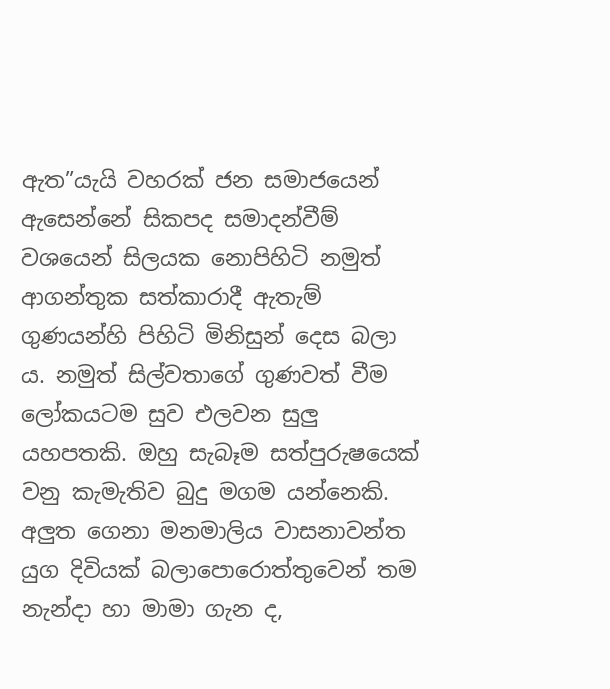ඇත”යැයි වහරක් ජන සමාජයෙන් ඇසෙන්නේ සිකපද සමාදන්වීම් වශයෙන් සිලයක නොපිහිටි නමුත් ආගන්තුක සත්කාරාදී ඇතැම් ගුණයන්හි පිහිටි මිනිසුන් දෙස බලා ය. නමුත් සිල්වතාගේ ගුණවත් වීම ලෝකයටම සුව එලවන සුලු යහපතකි. ඔහු සැබෑම සත්පුරුෂයෙක් වනු කැමැතිව බුදු මගම යන්නෙකි. අලුත ගෙනා මනමාලිය වාසනාවන්ත යුග දිවියක් බලාපොරොත්තුවෙන් තම නැන්දා හා මාමා ගැන ද,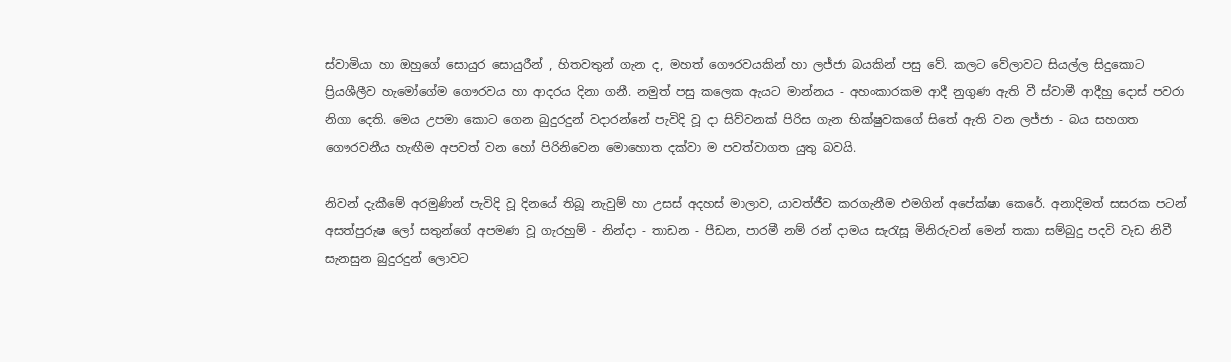ස්වාමියා හා ඔහුගේ සොයුර සොයුරීන් , හිතවතුන් ගැන ද, මහත් ගෞරවයකින් හා ලජ්ජා බයකින් පසු වේ. කලට වේලාවට සියල්ල සිදුකොට ප්‍රියශීලීව හැමෝගේම ගෞරවය හා ආදරය දිනා ගනී. නමුත් පසු කලෙක ඇයට මාන්නය - අහංකාරකම ආදී නුගුණ ඇති වී ස්වාමී ආදීහු දොස් පවරා නිගා දෙති. මෙය උපමා කොට ගෙන බුදුරදුන් වදාරන්නේ පැවිදි වූ දා සිව්වනක් පිරිස ගැන භික්ෂුවකගේ සිතේ ඇති වන ලජ්ජා - බය සහගත ගෞරවනීය හැඟීම අපවත් වන හෝ පිරිනිවෙන මොහොත දක්වා ම පවත්වාගත යුතු බවයි.

නිවන් දැකීමේ අරමුණින් පැවිදි වූ දිනයේ තිබූ නැවුම් හා උසස් අදහස් මාලාව, යාවත්ජීව කරගැනීම එමගින් අපේක්ෂා කෙරේ. අනාදිමත් සසරක පටන් අසත්පුරුෂ ලෝ සතුන්ගේ අපමණ වූ ගැරහුම් - නින්දා - තාඩන - පීඩන, පාරමී නම් රන් දාමය සැරැසූ මිනිරුවන් මෙන් තකා සම්බුදු පදවි වැඩ නිවී සැනසුන බුදුරදුන් ලොවට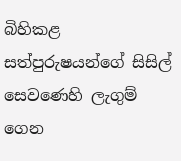බිහිකළ සත්පුරුෂයන්ගේ සිසිල් සෙවණෙහි ලැගුම් ගෙන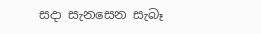සදා සැනසෙන සැබෑ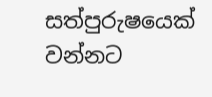සත්පුරුෂයෙක් වන්නට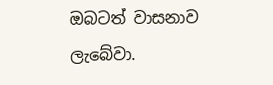ඔබටත් වාසනාව ලැබේවා.